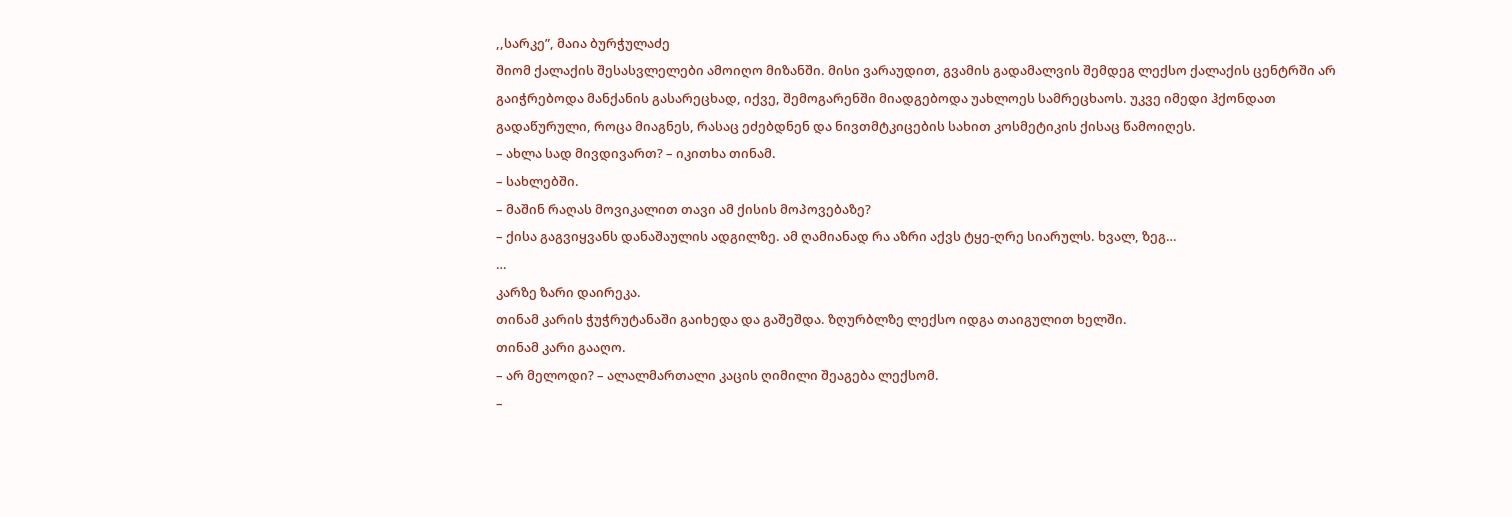,,სარკე”, მაია ბურჭულაძე
შიომ ქალაქის შესასვლელები ამოიღო მიზანში. მისი ვარაუდით, გვამის გადამალვის შემდეგ ლექსო ქალაქის ცენტრში არ გაიჭრებოდა მანქანის გასარეცხად, იქვე, შემოგარენში მიადგებოდა უახლოეს სამრეცხაოს. უკვე იმედი ჰქონდათ გადაწურული, როცა მიაგნეს, რასაც ეძებდნენ და ნივთმტკიცების სახით კოსმეტიკის ქისაც წამოიღეს.
– ახლა სად მივდივართ? – იკითხა თინამ.
– სახლებში.
– მაშინ რაღას მოვიკალით თავი ამ ქისის მოპოვებაზე?
– ქისა გაგვიყვანს დანაშაულის ადგილზე. ამ ღამიანად რა აზრი აქვს ტყე-ღრე სიარულს. ხვალ, ზეგ…
…
კარზე ზარი დაირეკა.
თინამ კარის ჭუჭრუტანაში გაიხედა და გაშეშდა. ზღურბლზე ლექსო იდგა თაიგულით ხელში.
თინამ კარი გააღო.
– არ მელოდი? – ალალმართალი კაცის ღიმილი შეაგება ლექსომ.
–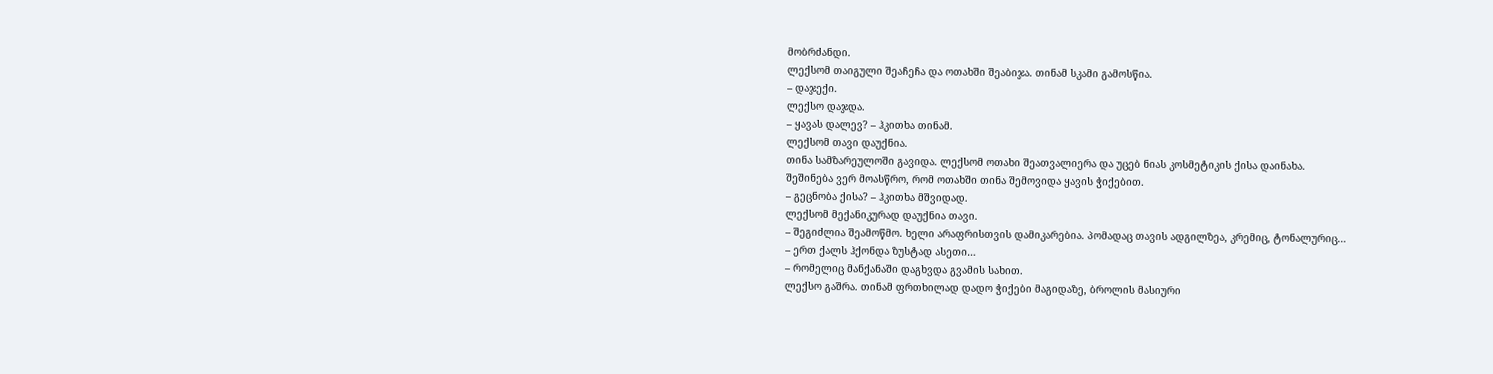მობრძანდი.
ლექსომ თაიგული შეაჩეჩა და ოთახში შეაბიჯა. თინამ სკამი გამოსწია.
– დაჯექი.
ლექსო დაჯდა.
– ყავას დალევ? – ჰკითხა თინამ.
ლექსომ თავი დაუქნია.
თინა სამზარეულოში გავიდა. ლექსომ ოთახი შეათვალიერა და უცებ ნიას კოსმეტიკის ქისა დაინახა.
შეშინება ვერ მოასწრო, რომ ოთახში თინა შემოვიდა ყავის ჭიქებით.
– გეცნობა ქისა? – ჰკითხა მშვიდად.
ლექსომ მექანიკურად დაუქნია თავი.
– შეგიძლია შეამოწმო. ხელი არაფრისთვის დამიკარებია. პომადაც თავის ადგილზეა, კრემიც, ტონალურიც…
– ერთ ქალს ჰქონდა ზუსტად ასეთი…
– რომელიც მანქანაში დაგხვდა გვამის სახით.
ლექსო გაშრა. თინამ ფრთხილად დადო ჭიქები მაგიდაზე, ბროლის მასიური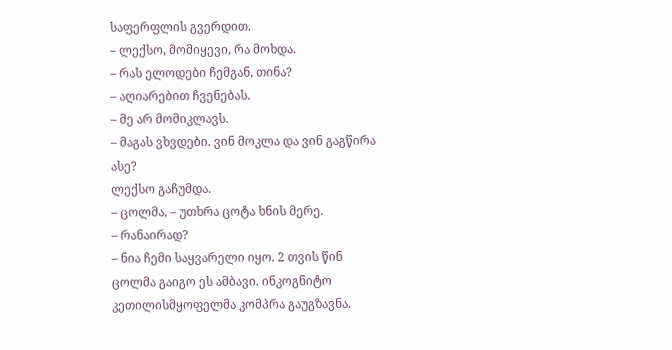საფერფლის გვერდით.
– ლექსო, მომიყევი, რა მოხდა.
– რას ელოდები ჩემგან, თინა?
– აღიარებით ჩვენებას.
– მე არ მომიკლავს.
– მაგას ვხვდები. ვინ მოკლა და ვინ გაგწირა ასე?
ლექსო გაჩუმდა.
– ცოლმა, – უთხრა ცოტა ხნის მერე.
– რანაირად?
– ნია ჩემი საყვარელი იყო. 2 თვის წინ ცოლმა გაიგო ეს ამბავი. ინკოგნიტო კეთილისმყოფელმა კომპრა გაუგზავნა.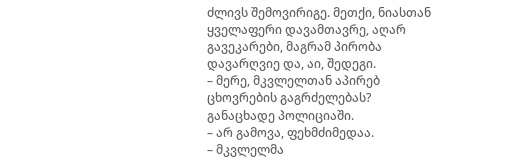ძლივს შემოვირიგე. მეთქი, ნიასთან ყველაფერი დავამთავრე, აღარ გავეკარები, მაგრამ პირობა დავარღვიე და, აი, შედეგი.
– მერე, მკვლელთან აპირებ ცხოვრების გაგრძელებას? განაცხადე პოლიციაში.
– არ გამოვა, ფეხმძიმედაა.
– მკვლელმა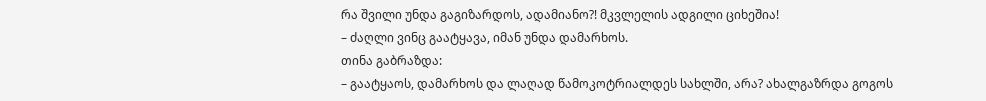რა შვილი უნდა გაგიზარდოს, ადამიანო?! მკვლელის ადგილი ციხეშია!
– ძაღლი ვინც გაატყავა, იმან უნდა დამარხოს.
თინა გაბრაზდა:
– გაატყაოს, დამარხოს და ლაღად წამოკოტრიალდეს სახლში, არა? ახალგაზრდა გოგოს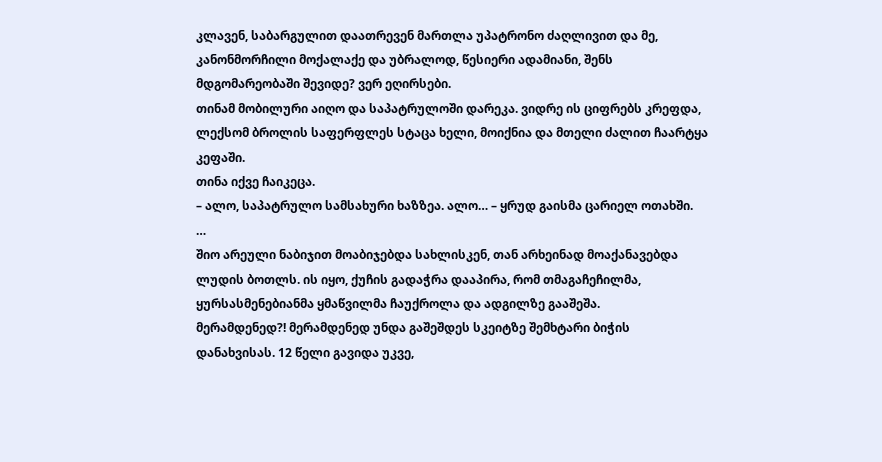კლავენ, საბარგულით დაათრევენ მართლა უპატრონო ძაღლივით და მე, კანონმორჩილი მოქალაქე და უბრალოდ, წესიერი ადამიანი, შენს მდგომარეობაში შევიდე? ვერ ეღირსები.
თინამ მობილური აიღო და საპატრულოში დარეკა. ვიდრე ის ციფრებს კრეფდა, ლექსომ ბროლის საფერფლეს სტაცა ხელი, მოიქნია და მთელი ძალით ჩაარტყა კეფაში.
თინა იქვე ჩაიკეცა.
– ალო, საპატრულო სამსახური ხაზზეა. ალო… – ყრუდ გაისმა ცარიელ ოთახში.
…
შიო არეული ნაბიჯით მოაბიჯებდა სახლისკენ, თან არხეინად მოაქანავებდა ლუდის ბოთლს. ის იყო, ქუჩის გადაჭრა დააპირა, რომ თმაგაჩეჩილმა, ყურსასმენებიანმა ყმაწვილმა ჩაუქროლა და ადგილზე გააშეშა.
მერამდენედ?! მერამდენედ უნდა გაშეშდეს სკეიტზე შემხტარი ბიჭის დანახვისას. 12 წელი გავიდა უკვე,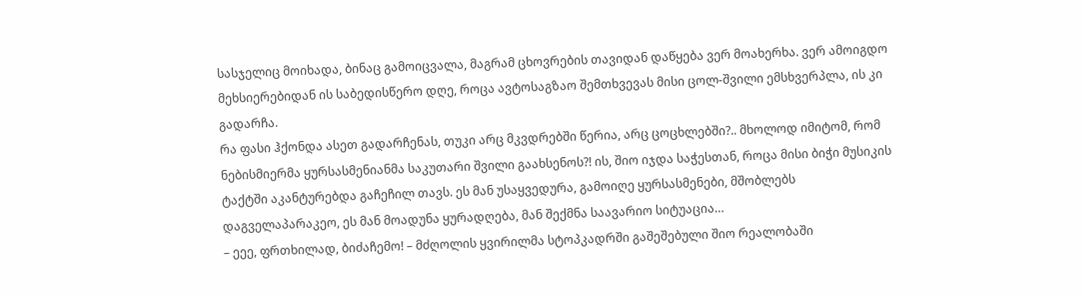სასჯელიც მოიხადა, ბინაც გამოიცვალა, მაგრამ ცხოვრების თავიდან დაწყება ვერ მოახერხა. ვერ ამოიგდო მეხსიერებიდან ის საბედისწერო დღე, როცა ავტოსაგზაო შემთხვევას მისი ცოლ-შვილი ემსხვერპლა, ის კი გადარჩა.
რა ფასი ჰქონდა ასეთ გადარჩენას, თუკი არც მკვდრებში წერია, არც ცოცხლებში?.. მხოლოდ იმიტომ, რომ ნებისმიერმა ყურსასმენიანმა საკუთარი შვილი გაახსენოს?! ის, შიო იჯდა საჭესთან, როცა მისი ბიჭი მუსიკის ტაქტში აკანტურებდა გაჩეჩილ თავს. ეს მან უსაყვედურა, გამოიღე ყურსასმენები, მშობლებს დაგველაპარაკეო, ეს მან მოადუნა ყურადღება, მან შექმნა საავარიო სიტუაცია…
– ეეე, ფრთხილად, ბიძაჩემო! – მძღოლის ყვირილმა სტოპკადრში გაშეშებული შიო რეალობაში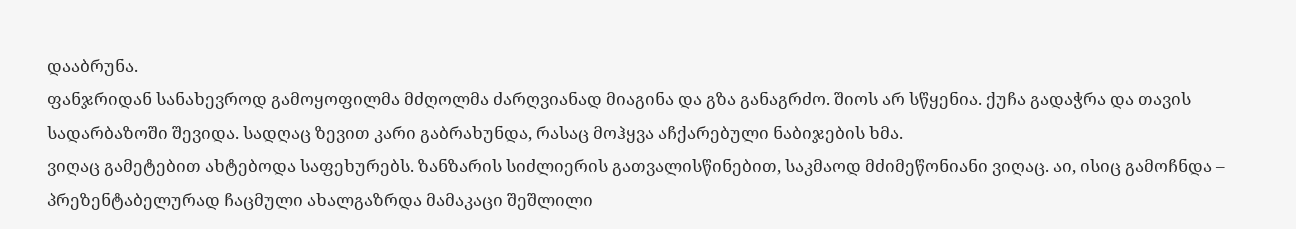დააბრუნა.
ფანჯრიდან სანახევროდ გამოყოფილმა მძღოლმა ძარღვიანად მიაგინა და გზა განაგრძო. შიოს არ სწყენია. ქუჩა გადაჭრა და თავის სადარბაზოში შევიდა. სადღაც ზევით კარი გაბრახუნდა, რასაც მოჰყვა აჩქარებული ნაბიჯების ხმა.
ვიღაც გამეტებით ახტებოდა საფეხურებს. ზანზარის სიძლიერის გათვალისწინებით, საკმაოდ მძიმეწონიანი ვიღაც. აი, ისიც გამოჩნდა – პრეზენტაბელურად ჩაცმული ახალგაზრდა მამაკაცი შეშლილი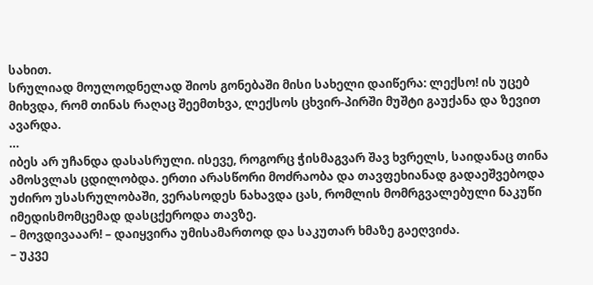სახით.
სრულიად მოულოდნელად შიოს გონებაში მისი სახელი დაიწერა: ლექსო! ის უცებ მიხვდა, რომ თინას რაღაც შეემთხვა, ლექსოს ცხვირ-პირში მუშტი გაუქანა და ზევით ავარდა.
…
იბეს არ უჩანდა დასასრული. ისევე, როგორც ჭისმაგვარ შავ ხვრელს, საიდანაც თინა ამოსვლას ცდილობდა. ერთი არასწორი მოძრაობა და თავფეხიანად გადაეშვებოდა უძირო უსასრულობაში, ვერასოდეს ნახავდა ცას, რომლის მომრგვალებული ნაკუწი იმედისმომცემად დასცქეროდა თავზე.
– მოვდივააარ! – დაიყვირა უმისამართოდ და საკუთარ ხმაზე გაეღვიძა.
– უკვე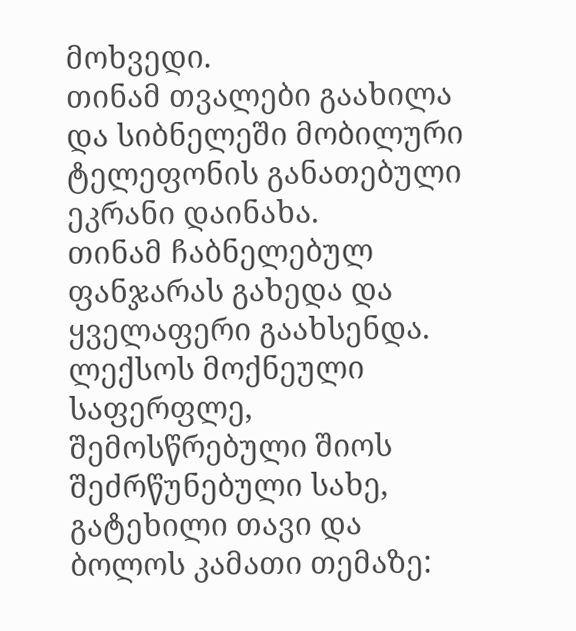მოხვედი.
თინამ თვალები გაახილა და სიბნელეში მობილური ტელეფონის განათებული ეკრანი დაინახა.
თინამ ჩაბნელებულ ფანჯარას გახედა და ყველაფერი გაახსენდა. ლექსოს მოქნეული საფერფლე, შემოსწრებული შიოს შეძრწუნებული სახე, გატეხილი თავი და ბოლოს კამათი თემაზე: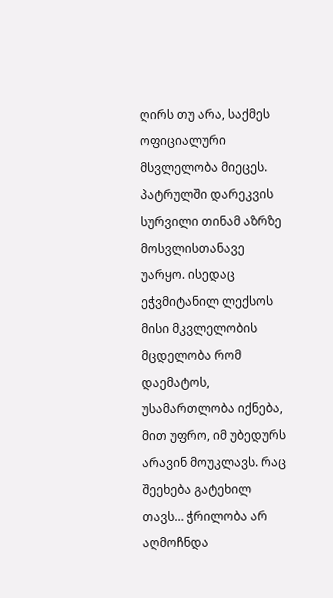ღირს თუ არა, საქმეს ოფიციალური მსვლელობა მიეცეს.
პატრულში დარეკვის სურვილი თინამ აზრზე მოსვლისთანავე უარყო. ისედაც ეჭვმიტანილ ლექსოს მისი მკვლელობის მცდელობა რომ დაემატოს, უსამართლობა იქნება, მით უფრო, იმ უბედურს არავინ მოუკლავს. რაც შეეხება გატეხილ თავს… ჭრილობა არ აღმოჩნდა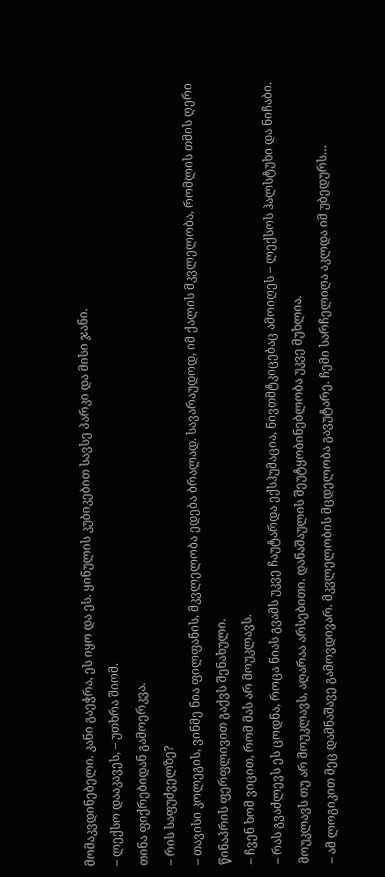მომაკვდინებელი. კანი გაეჭრა, ეს იყო და ეს. ყინულის კუბიკებით სავსე პარკი და მისი ჯანი.
– ლექსო დააკავეს, – უთხრა შიომ.
თინა ფიქრებიდან გამოერკვა.
– რის საფუძველზე?
– თავისი კოლეგის, ვინმე ნია ფილფანის, მკვლელობა ედება ბრალად. სავარაუდოდ, იმ ქალის მკვლელობა, რომლის თმის ღერი წინაპრის ფერფლივით გაქვს შენახული.
– ჩვენ ხომ ვიცით, რომ მას არ მოუკლავს.
– რას გვაძლევს ეს ცოდნა, როცა ნიას გვამს უკვე ჩაუტარდა ექსჰუმაცია, ნივთმტკიცებაც ამოიღეს – ლექსოს ჰალსტუხი და ნიჩაბი. მოუკლავს თუ არ მოუკლავს, აღარაა არსებითი. დანაშაულის შეუტყობინებლობა უკვე მუხლია.
– ამ ლოგიკით მეც დამნაშავე გამოვდივარ. მკვლელობის მცდელობა გავუტარე. ჩემი სარჩელიღა აკლდა იმ უბედურს…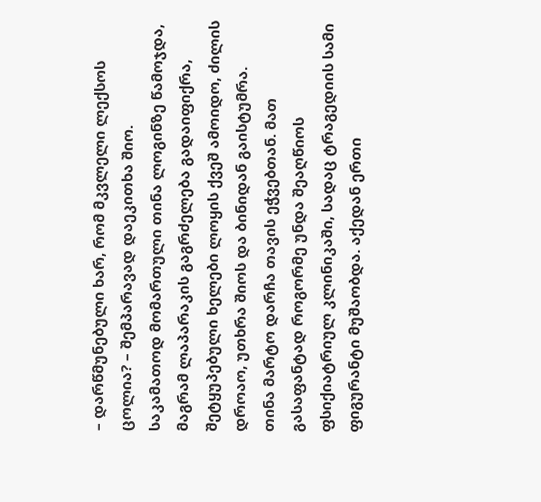– დარწმუნებული ხარ, რომ მკვლელი ლექსოს ცოლია? – შემპარავად დაეკითხა შიო.
საკამათოდ მომართული თინა ლოგინზე წამოჯდა, მაგრამ ლაპარაკის გაგრძელება გადაიფიქრა, შეტყუპებული ხელები ლოყის ქვეშ ამოიდო, ძილის დროაო, უთხრა შიოს და ბინიდან გაისტუმრა.
თინა მარტო დარჩა თავის ეჭვებთან. მათ გასაფანტად როგორმე უნდა შეაღწიოს ფსიქიატრიულ კლინიკაში, სადაც ტრაგედიის სამი ფიგურანტი მუშაობდა. აქედან ერთი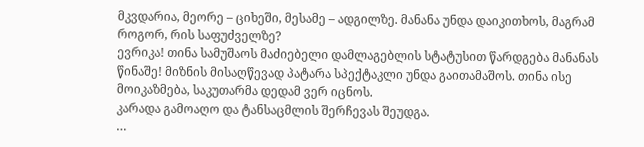მკვდარია, მეორე – ციხეში, მესამე – ადგილზე. მანანა უნდა დაიკითხოს, მაგრამ როგორ, რის საფუძველზე?
ევრიკა! თინა სამუშაოს მაძიებელი დამლაგებლის სტატუსით წარდგება მანანას წინაშე! მიზნის მისაღწევად პატარა სპექტაკლი უნდა გაითამაშოს. თინა ისე მოიკაზმება, საკუთარმა დედამ ვერ იცნოს.
კარადა გამოაღო და ტანსაცმლის შერჩევას შეუდგა.
…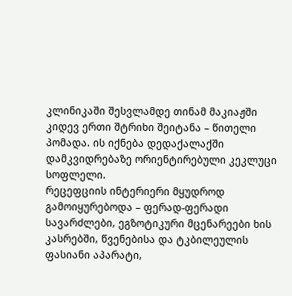კლინიკაში შესვლამდე თინამ მაკიაჟში კიდევ ერთი შტრიხი შეიტანა – წითელი პომადა. ის იქნება დედაქალაქში დამკვიდრებაზე ორიენტირებული კეკლუცი სოფლელი.
რეცეფციის ინტერიერი მყუდროდ გამოიყურებოდა – ფერად-ფერადი სავარძლები, ეგზოტიკური მცენარეები ხის კასრებში, წვენებისა და ტკბილეულის ფასიანი აპარატი,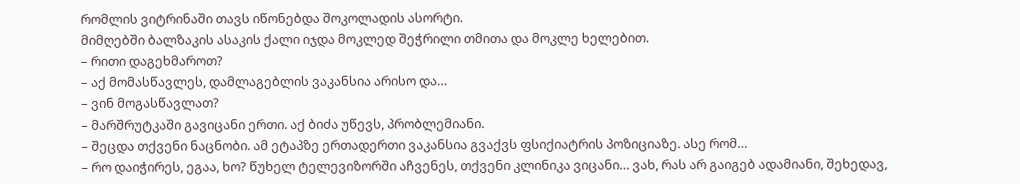რომლის ვიტრინაში თავს იწონებდა შოკოლადის ასორტი.
მიმღებში ბალზაკის ასაკის ქალი იჯდა მოკლედ შეჭრილი თმითა და მოკლე ხელებით.
– რითი დაგეხმაროთ?
– აქ მომასწავლეს, დამლაგებლის ვაკანსია არისო და…
– ვინ მოგასწავლათ?
– მარშრუტკაში გავიცანი ერთი. აქ ბიძა უწევს, პრობლემიანი.
– შეცდა თქვენი ნაცნობი. ამ ეტაპზე ერთადერთი ვაკანსია გვაქვს ფსიქიატრის პოზიციაზე. ასე რომ…
– რო დაიჭირეს, ეგაა, ხო? წუხელ ტელევიზორში აჩვენეს, თქვენი კლინიკა ვიცანი… ვახ, რას არ გაიგებ ადამიანი, შეხედავ,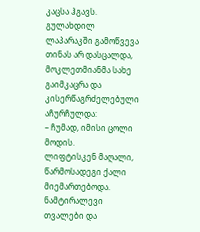კაცსა ჰგავს.
გულახდილ ლაპარაკში გამოწვევა თინას არ დასცალდა, მოკლეთმიანმა სახე გაიმკაცრა და კისერწაგრძელებული აჩურჩულდა:
– ჩუმად, იმისი ცოლი მოდის.
ლიფტისკენ მაღალი, წარმოსადეგი ქალი მიემართებოდა. ნამტირალევი თვალები და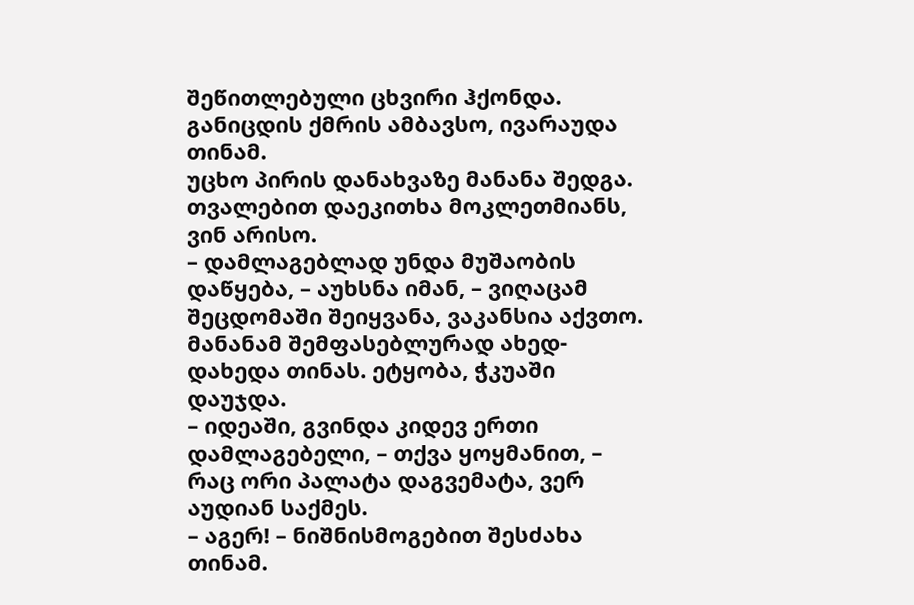შეწითლებული ცხვირი ჰქონდა. განიცდის ქმრის ამბავსო, ივარაუდა თინამ.
უცხო პირის დანახვაზე მანანა შედგა. თვალებით დაეკითხა მოკლეთმიანს, ვინ არისო.
– დამლაგებლად უნდა მუშაობის დაწყება, – აუხსნა იმან, – ვიღაცამ შეცდომაში შეიყვანა, ვაკანსია აქვთო.
მანანამ შემფასებლურად ახედ-დახედა თინას. ეტყობა, ჭკუაში დაუჯდა.
– იდეაში, გვინდა კიდევ ერთი დამლაგებელი, – თქვა ყოყმანით, – რაც ორი პალატა დაგვემატა, ვერ აუდიან საქმეს.
– აგერ! – ნიშნისმოგებით შესძახა თინამ.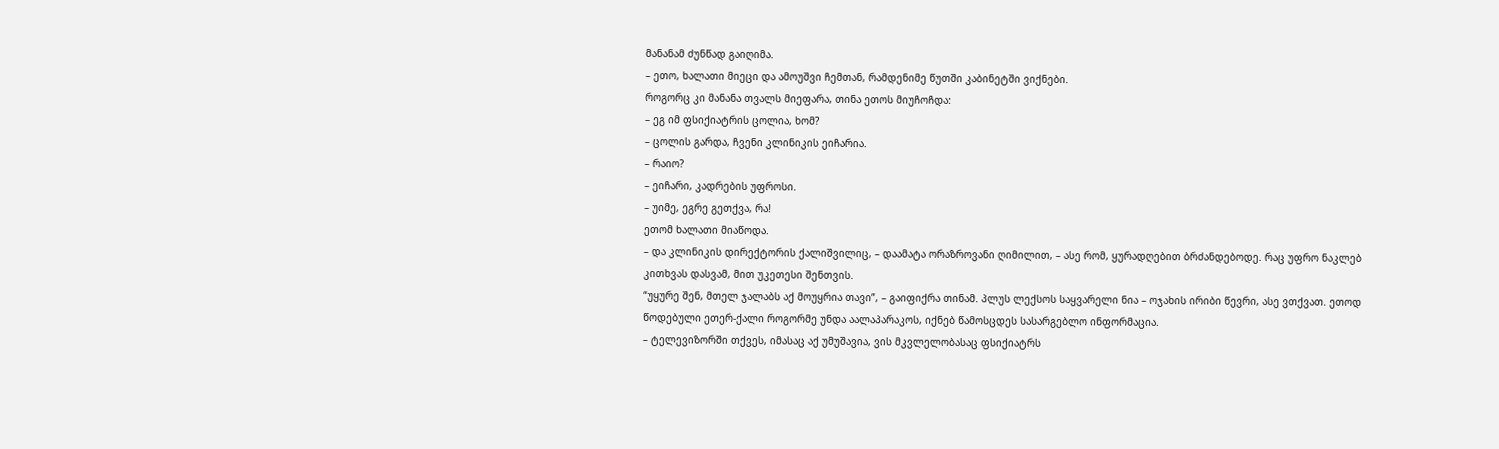მანანამ ძუნწად გაიღიმა.
– ეთო, ხალათი მიეცი და ამოუშვი ჩემთან, რამდენიმე წუთში კაბინეტში ვიქნები.
როგორც კი მანანა თვალს მიეფარა, თინა ეთოს მიუჩოჩდა:
– ეგ იმ ფსიქიატრის ცოლია, ხომ?
– ცოლის გარდა, ჩვენი კლინიკის ეიჩარია.
– რაიო?
– ეიჩარი, კადრების უფროსი.
– უიმე, ეგრე გეთქვა, რა!
ეთომ ხალათი მიაწოდა.
– და კლინიკის დირექტორის ქალიშვილიც, – დაამატა ორაზროვანი ღიმილით, – ასე რომ, ყურადღებით ბრძანდებოდე. რაც უფრო ნაკლებ კითხვას დასვამ, მით უკეთესი შენთვის.
“უყურე შენ, მთელ ჯალაბს აქ მოუყრია თავი”, – გაიფიქრა თინამ. პლუს ლექსოს საყვარელი ნია – ოჯახის ირიბი წევრი, ასე ვთქვათ. ეთოდ წოდებული ეთერ-ქალი როგორმე უნდა აალაპარაკოს, იქნებ წამოსცდეს სასარგებლო ინფორმაცია.
– ტელევიზორში თქვეს, იმასაც აქ უმუშავია, ვის მკვლელობასაც ფსიქიატრს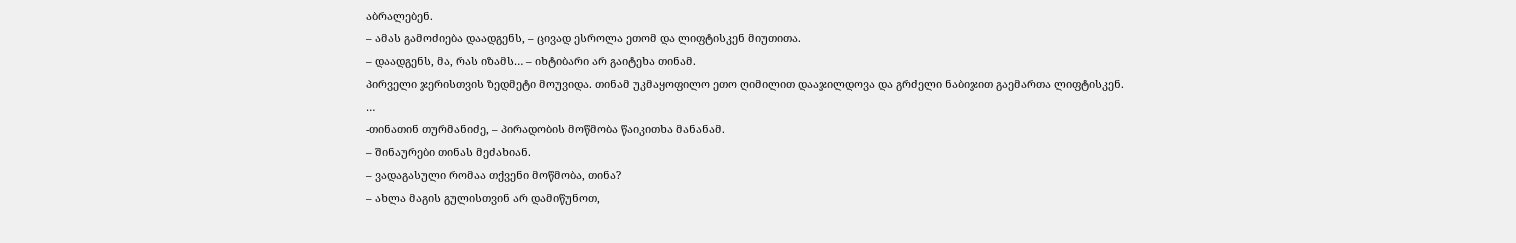აბრალებენ.
– ამას გამოძიება დაადგენს, – ცივად ესროლა ეთომ და ლიფტისკენ მიუთითა.
– დაადგენს, მა, რას იზამს… – იხტიბარი არ გაიტეხა თინამ.
პირველი ჯერისთვის ზედმეტი მოუვიდა. თინამ უკმაყოფილო ეთო ღიმილით დააჯილდოვა და გრძელი ნაბიჯით გაემართა ლიფტისკენ.
…
-თინათინ თურმანიძე, – პირადობის მოწმობა წაიკითხა მანანამ.
– შინაურები თინას მეძახიან.
– ვადაგასული რომაა თქვენი მოწმობა, თინა?
– ახლა მაგის გულისთვინ არ დამიწუნოთ,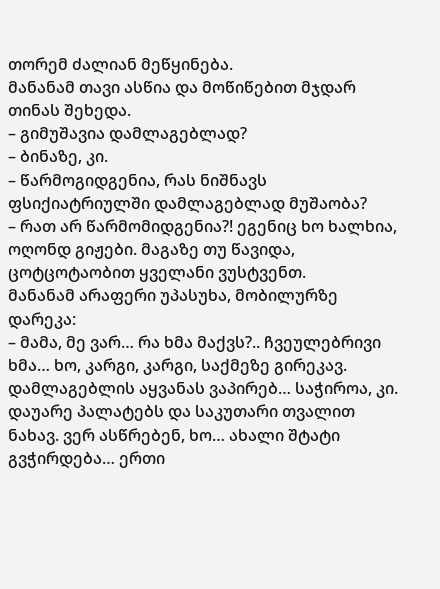თორემ ძალიან მეწყინება.
მანანამ თავი ასწია და მოწიწებით მჯდარ თინას შეხედა.
– გიმუშავია დამლაგებლად?
– ბინაზე, კი.
– წარმოგიდგენია, რას ნიშნავს ფსიქიატრიულში დამლაგებლად მუშაობა?
– რათ არ წარმომიდგენია?! ეგენიც ხო ხალხია, ოღონდ გიჟები. მაგაზე თუ წავიდა, ცოტცოტაობით ყველანი ვუსტვენთ.
მანანამ არაფერი უპასუხა, მობილურზე დარეკა:
– მამა, მე ვარ… რა ხმა მაქვს?.. ჩვეულებრივი ხმა… ხო, კარგი, კარგი, საქმეზე გირეკავ. დამლაგებლის აყვანას ვაპირებ… საჭიროა, კი. დაუარე პალატებს და საკუთარი თვალით ნახავ. ვერ ასწრებენ, ხო… ახალი შტატი გვჭირდება… ერთი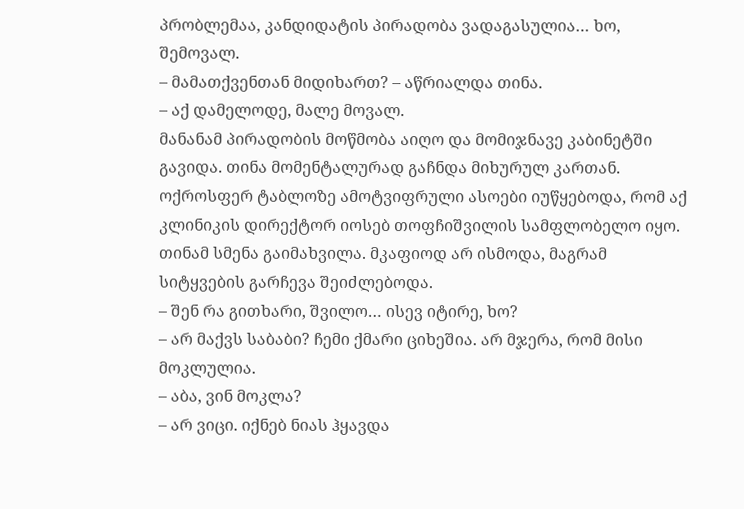პრობლემაა, კანდიდატის პირადობა ვადაგასულია… ხო, შემოვალ.
– მამათქვენთან მიდიხართ? – აწრიალდა თინა.
– აქ დამელოდე, მალე მოვალ.
მანანამ პირადობის მოწმობა აიღო და მომიჯნავე კაბინეტში გავიდა. თინა მომენტალურად გაჩნდა მიხურულ კართან. ოქროსფერ ტაბლოზე ამოტვიფრული ასოები იუწყებოდა, რომ აქ კლინიკის დირექტორ იოსებ თოფჩიშვილის სამფლობელო იყო.
თინამ სმენა გაიმახვილა. მკაფიოდ არ ისმოდა, მაგრამ სიტყვების გარჩევა შეიძლებოდა.
– შენ რა გითხარი, შვილო… ისევ იტირე, ხო?
– არ მაქვს საბაბი? ჩემი ქმარი ციხეშია. არ მჯერა, რომ მისი მოკლულია.
– აბა, ვინ მოკლა?
– არ ვიცი. იქნებ ნიას ჰყავდა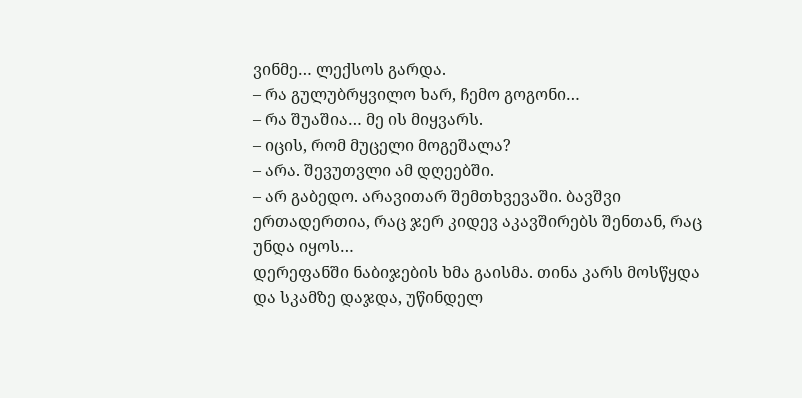ვინმე… ლექსოს გარდა.
– რა გულუბრყვილო ხარ, ჩემო გოგონი…
– რა შუაშია… მე ის მიყვარს.
– იცის, რომ მუცელი მოგეშალა?
– არა. შევუთვლი ამ დღეებში.
– არ გაბედო. არავითარ შემთხვევაში. ბავშვი ერთადერთია, რაც ჯერ კიდევ აკავშირებს შენთან, რაც უნდა იყოს…
დერეფანში ნაბიჯების ხმა გაისმა. თინა კარს მოსწყდა და სკამზე დაჯდა, უწინდელ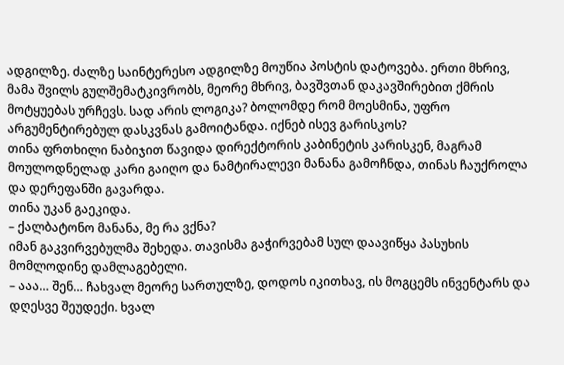ადგილზე. ძალზე საინტერესო ადგილზე მოუწია პოსტის დატოვება. ერთი მხრივ, მამა შვილს გულშემატკივრობს, მეორე მხრივ, ბავშვთან დაკავშირებით ქმრის მოტყუებას ურჩევს. სად არის ლოგიკა? ბოლომდე რომ მოესმინა, უფრო არგუმენტირებულ დასკვნას გამოიტანდა. იქნებ ისევ გარისკოს?
თინა ფრთხილი ნაბიჯით წავიდა დირექტორის კაბინეტის კარისკენ, მაგრამ მოულოდნელად კარი გაიღო და ნამტირალევი მანანა გამოჩნდა, თინას ჩაუქროლა და დერეფანში გავარდა.
თინა უკან გაეკიდა.
– ქალბატონო მანანა, მე რა ვქნა?
იმან გაკვირვებულმა შეხედა. თავისმა გაჭირვებამ სულ დაავიწყა პასუხის მომლოდინე დამლაგებელი.
– ააა… შენ… ჩახვალ მეორე სართულზე, დოდოს იკითხავ, ის მოგცემს ინვენტარს და დღესვე შეუდექი. ხვალ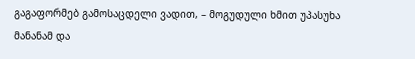გაგაფორმებ გამოსაცდელი ვადით, – მოგუდული ხმით უპასუხა მანანამ და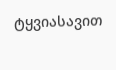ტყვიასავით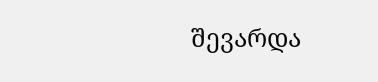შევარდა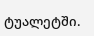ტუალეტში.